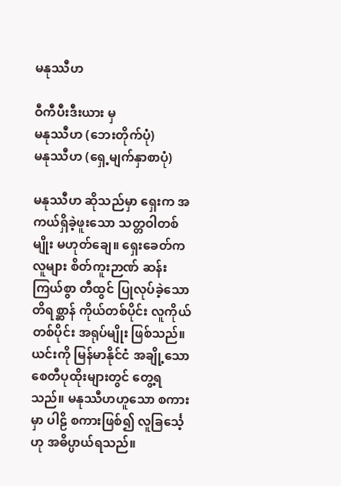မနုဿီဟ

ဝီကီပီးဒီးယား မှ
မနုဿီဟ (ဘေးတိုက်ပုံ)
မနုဿီဟ (ရှေ့မျက်နှာစာပုံ)

မနုဿီဟ ဆိုသည်မှာ ရှေးက အကယ်ရှိခဲ့ဖူးသော သတ္တဝါတစ်မျိုး မဟုတ်ချေ။ ရှေးခေတ်က လူများ စိတ်ကူးဉာဏ် ဆန်းကြယ်စွာ တီထွင် ပြုလုပ်ခဲ့သော တိရစ္ဆာန် ကိုယ်တစ်ပိုင်း လူကိုယ်တစ်ပိုင်း အရုပ်မျိုး ဖြစ်သည်။ ယင်းကို မြန်မာနိုင်ငံ အချို့သော စေတီပုထိုးများတွင် တွေ့ရသည်။ မနုဿီဟဟူသော စကားမှာ ပါဠိ စကားဖြစ်၍ လူခြင်္သေ့ဟု အဓိပ္ပာယ်ရသည်။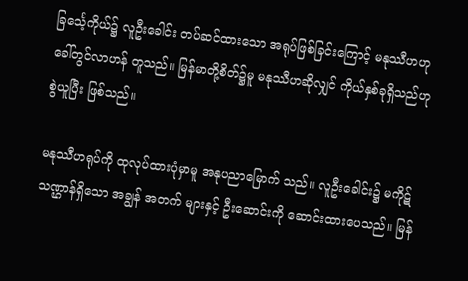ခြင်္သေ့ကိုယ်၌ လူဦးခေါင်း တပ်ဆင်ထားသော အရုပ်ဖြစ်ခြင်းကြောင့် မနုဿီဟဟု ခေါ်တွင်လာဟန် တူသည်။ မြန်မာတို့စိတ်၌မူ မနုဿီဟဆိုလျှင် ကိုယ်နှစ်ခုရှိသည်ဟု စွဲယူပြီး ဖြစ်သည်။

မနုဿီဟရုပ်ကို ထုလုပ်ထားပုံမှာမူ အနုပညာမြောက် သည်။ လူဦးခေါင်း၌ မကိုဋ်သဏ္ဌာန်ရှိသော အချွန် အတက် များနှင့် ဦးဆောင်းကို ဆောင်းထားပေသည်။ မြန်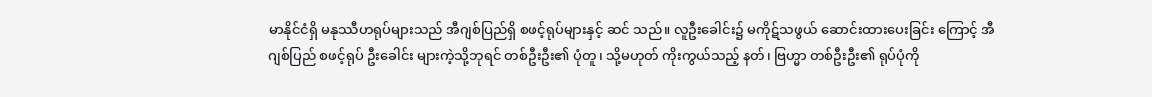မာနိုင်ငံရှိ မနုဿီဟရုပ်များသည် အီဂျစ်ပြည်ရှိ စဖင့်ရုပ်များနှင့် ဆင် သည်။ လူဦးခေါင်း၌ မကိုဋ်သဖွယ် ဆောင်းထားပေးခြင်း ကြောင့် အီဂျစ်ပြည် စဖင့်ရုပ် ဦးခေါင်း များကဲ့သို့ဘုရင် တစ်ဦးဦး၏ ပုံတူ၊ သို့မဟုတ် ကိုးကွယ်သည့် နတ်၊ ဗြဟ္မာ တစ်ဦးဦး၏ ရုပ်ပုံကို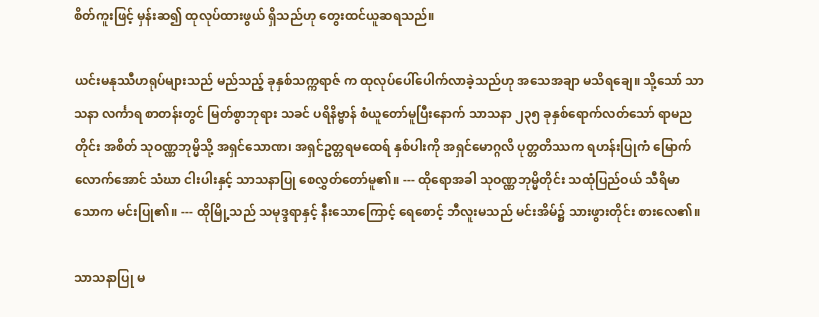စိတ်ကူးဖြင့် မှန်းဆ၍ ထုလုပ်ထားဖွယ် ရှိသည်ဟု တွေးထင်ယူဆရသည်။

ယင်းမနုဿီဟရုပ်များသည် မည်သည့် ခုနှစ်သက္ကရာဇ် က ထုလုပ်ပေါ်ပေါက်လာခဲ့သည်ဟု အသေအချာ မသိရချေ။ သို့သော် သာသနာ လင်္ကာရ စာတန်းတွင် မြတ်စွာဘုရား သခင် ပရိနိဗ္ဗာန် စံယူတော်မူပြီးနောက် သာသနာ ၂၃၅ ခုနှစ်ရောက်လတ်သော် ရာမညတိုင်း အစိတ် သုဝဏ္ဏဘုမ္မိသို့ အရှင်သောဏ၊ အရှင်ဥတ္တရမထေရ် နှစ်ပါးကို အရှင်မောဂ္ဂလိ ပုတ္တတိဿက ရဟန်းပြုကံ မြောက်လောက်အောင် သံဃာ ငါးပါးနှင့် သာသနာပြု စေလွှတ်တော်မူ၏။ --- ထိုရောအခါ သုဝဏ္ဏဘုမ္မိတိုင်း သထုံပြည်ဝယ် သီရိမာသောက မင်းပြု၏။ --- ထိုမြို့သည် သမုဒ္ဒရာနှင့် နီးသောကြောင့် ရေစောင့် ဘီလူးမသည် မင်းအိမ်၌ သားဖွားတိုင်း စားလေ၏။

သာသနာပြု မ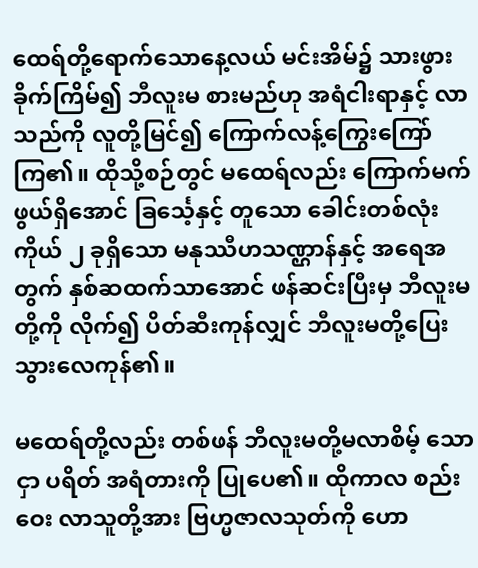ထေရ်တို့ရောက်သောနေ့လယ် မင်းအိမ်၌ သားဖွားခိုက်ကြိမ်၍ ဘီလူးမ စားမည်ဟု အရံငါးရာနှင့် လာသည်ကို လူတို့မြင်၍ ကြောက်လန့်ကြွေးကြော်ကြ၏။ ထိုသို့စဉ်တွင် မထေရ်လည်း ကြောက်မက်ဖွယ်ရှိအောင် ခြင်္သေ့နှင့် တူသော ခေါင်းတစ်လုံး ကိုယ် ၂ ခုရှိသော မနုဿီဟသဏ္ဌာန်နှင့် အရေအတွက် နှစ်ဆထက်သာအောင် ဖန်ဆင်းပြီးမှ ဘီလူးမတို့ကို လိုက်၍ ပိတ်ဆီးကုန်လျှင် ဘီလူးမတို့ပြေးသွားလေကုန်၏။

မထေရ်တို့လည်း တစ်ဖန် ဘီလူးမတို့မလာစိမ့် သောငှာ ပရိတ် အရံတားကို ပြုပေ၏။ ထိုကာလ စည်းဝေး လာသူတို့အား ဗြဟ္မဇာလသုတ်ကို ဟော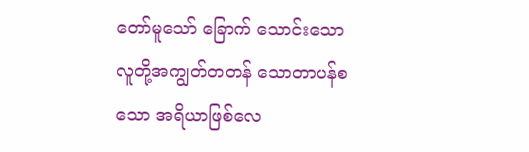တော်မူသော် ခြောက် သောင်းသော လူတို့အကျွတ်တတန် သောတာပန်စသော အရိယာဖြစ်လေ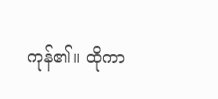ကုန်၏။ ထိုကာ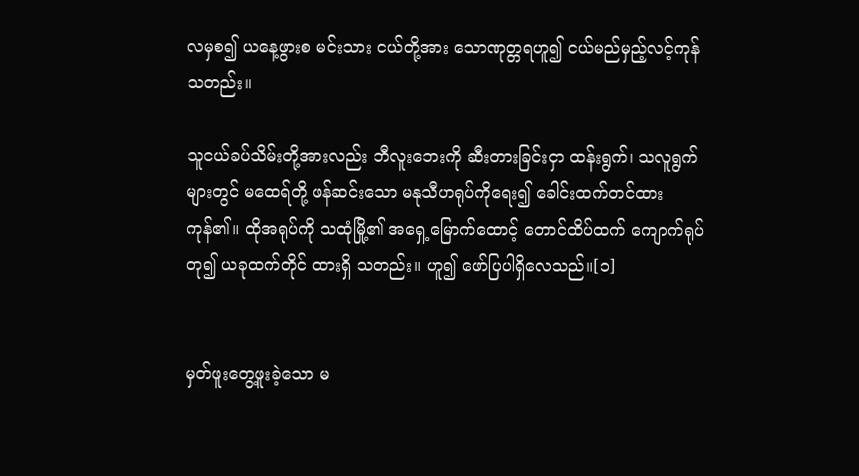လမှစ၍ ယနေ့ဖွားစ မင်းသား ငယ်တို့အား သောဏုတ္တရဟူ၍ ငယ်မည်မှည့်လင့်ကုန်သတည်း။

သူငယ်ခပ်သိမ်းတို့အားလည်း ဘီလူးဘေးကို ဆီးတားခြင်းငှာ ထန်းရွက်၊ သလူရွက်များတွင် မထေရ်တို့ ဖန်ဆင်းသော မနုသီဟရုပ်ကိုရေး၍ ခေါင်းထက်တင်ထား ကုန်၏။ ထိုအရုပ်ကို သထုံမြို့၏ အရှေ့မြောက်ထောင့် တောင်ထိပ်ထက် ကျောက်ရုပ်တု၍ ယခုထက်တိုင် ထားရှိ သတည်း။ ဟူ၍ ဖော်ပြပါရှိလေသည်။[၁]


မှတ်ဖူးတွေ့ဖူးခဲ့သော မ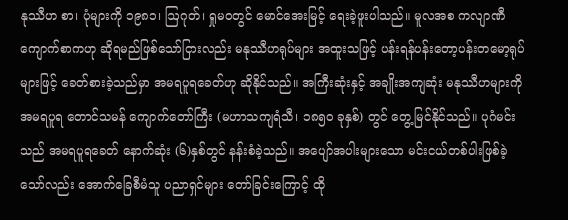နုဿီဟ စာ၊ ပုံများကို ၁၉၈၁၊ ဩဂုတ်၊ ရှုမဝတွင် မောင်အေးမြင့် ရေးခဲ့ဖူးပါသည်။ မူလအစ ကလျာဏီကျောက်စာကဟု ဆိုရမည်ဖြစ်သော်ငြားလည်း မနုဿီဟရုပ်များ အထူးသဖြင့် ပန်းရန်ပန်းတော့ပန်းတမော့ရုပ်များဖြင့် ခေတ်စားခဲ့သည်မှာ အမရပူရခေတ်ဟု ဆိုနိုင်သည်။ အကြီးဆုံးနှင့် အချိုးအကျဆုံး မနုဿီဟများကို အမရပူရ တောင်သမန် ကျောက်တော်ကြီး (မဟာသကျရံသီ၊ ၁၈၅ဝ ခုနှစ်) တွင် တွေ့မြင်နိုင်သည်။ ပုဂံမင်းသည် အမရပူရခေတ် နောက်ဆုံး (၆)နှစ်တွင် နန်းစံခဲ့သည်။ အပျော်အပါးများသော မင်းငယ်တစ်ပါးဖြစ်ခဲ့သော်လည်း အောက်ခြေစီမံသူ ပညာရှင်များ တော်ခြင်းကြောင့် ထို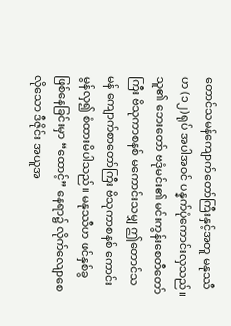တောင်သမန်ကျောက်တော်ကြီးနှင့်အတူ မနုဿီဟ (၁၂)ရုပ် အပါအဝင် ပန္နက်ပုံကောင်းလှသည်။ သူ၏ ဘေးတော် ဗဒုံမင်း၏ မင်းကွန်းစေတီတော်ကြီး ဗိသုကာစနစ် မကောင်းသမျှ ဤတောင်သမန် ကျောက်စာတော်ကြီး ဗိသုကာစနစ် ကောင်းမွန်လှ၍ စံထားမိပါသည်။ မနုဿီဟ ဖင်နှစ်ခွ ဖြစ်နေခြင်းမှာ “ထောင့်” နေရာ၌ လိုက်လျောစေလိုသော ဒီဇိုင်း အယူအ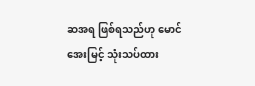ဆအရ ဖြစ်ရသည်ဟု မောင်အေးမြင့် သုံးသပ်ထား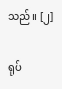သည်။ [၂]

ရုပ်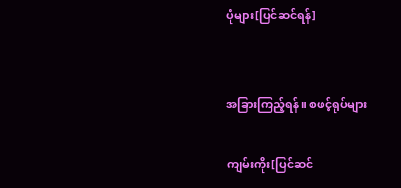ပုံများ[ပြင်ဆင်ရန်]


အခြားကြည့်ရန်။ စဖင့်ရုပ်များ

ကျမ်းကိုး[ပြင်ဆင်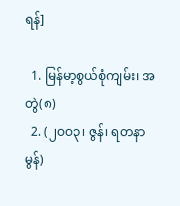ရန်]

  1. မြန်မာ့စွယ်စုံကျမ်း၊ အတွဲ(၈)
  2. (၂ဝဝ၃၊ ဇွန်၊ ရတနာမွန်)